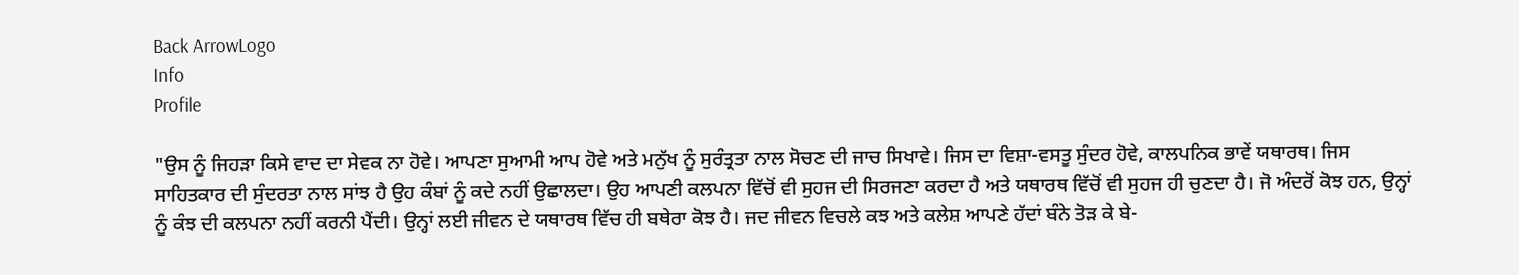Back ArrowLogo
Info
Profile

"ਉਸ ਨੂੰ ਜਿਹੜਾ ਕਿਸੇ ਵਾਦ ਦਾ ਸੇਵਕ ਨਾ ਹੋਵੇ। ਆਪਣਾ ਸੁਆਮੀ ਆਪ ਹੋਵੇ ਅਤੇ ਮਨੁੱਖ ਨੂੰ ਸੁਰੰਤ੍ਰਤਾ ਨਾਲ ਸੋਚਣ ਦੀ ਜਾਚ ਸਿਖਾਵੇ। ਜਿਸ ਦਾ ਵਿਸ਼ਾ-ਵਸਤੂ ਸੁੰਦਰ ਹੋਵੇ, ਕਾਲਪਨਿਕ ਭਾਵੇਂ ਯਥਾਰਥ। ਜਿਸ ਸਾਹਿਤਕਾਰ ਦੀ ਸੁੰਦਰਤਾ ਨਾਲ ਸਾਂਝ ਹੈ ਉਹ ਕੰਬਾਂ ਨੂੰ ਕਦੇ ਨਹੀਂ ਉਛਾਲਦਾ। ਉਹ ਆਪਣੀ ਕਲਪਨਾ ਵਿੱਚੋਂ ਵੀ ਸੁਹਜ ਦੀ ਸਿਰਜਣਾ ਕਰਦਾ ਹੈ ਅਤੇ ਯਥਾਰਥ ਵਿੱਚੋਂ ਵੀ ਸੁਹਜ ਹੀ ਚੁਣਦਾ ਹੈ। ਜੋ ਅੰਦਰੋਂ ਕੋਝ ਹਨ, ਉਨ੍ਹਾਂ ਨੂੰ ਕੰਝ ਦੀ ਕਲਪਨਾ ਨਹੀਂ ਕਰਨੀ ਪੈਂਦੀ। ਉਨ੍ਹਾਂ ਲਈ ਜੀਵਨ ਦੇ ਯਥਾਰਥ ਵਿੱਚ ਹੀ ਬਥੇਰਾ ਕੋਝ ਹੈ। ਜਦ ਜੀਵਨ ਵਿਚਲੇ ਕਝ ਅਤੇ ਕਲੇਸ਼ ਆਪਣੇ ਹੱਦਾਂ ਬੰਨੇ ਤੋੜ ਕੇ ਬੇ-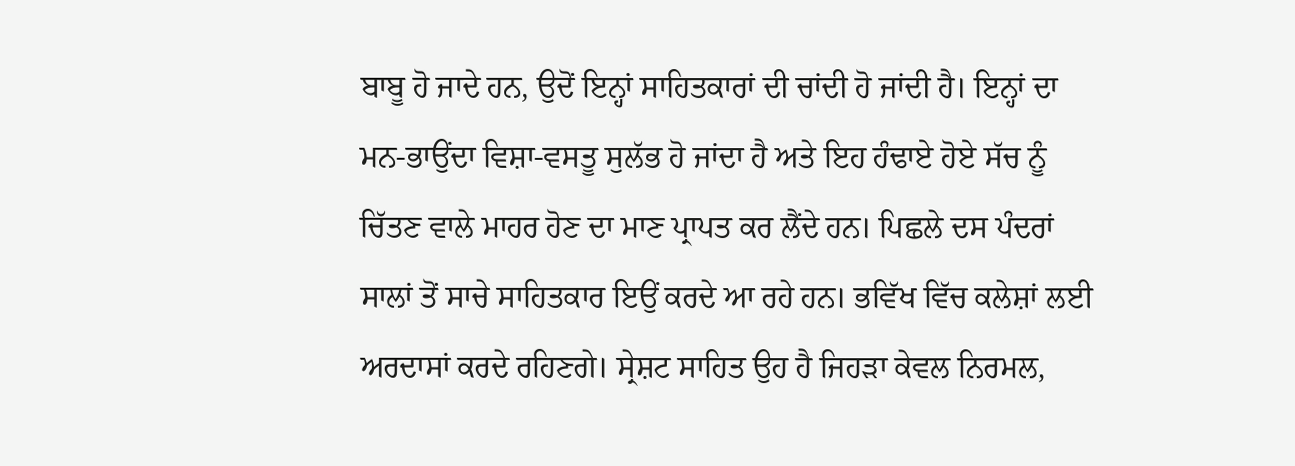ਬਾਬੂ ਹੋ ਜਾਦੇ ਹਨ, ਉਦੋਂ ਇਨ੍ਹਾਂ ਸਾਹਿਤਕਾਰਾਂ ਦੀ ਚਾਂਦੀ ਹੋ ਜਾਂਦੀ ਹੈ। ਇਨ੍ਹਾਂ ਦਾ ਮਨ-ਭਾਉਂਦਾ ਵਿਸ਼ਾ-ਵਸਤੂ ਸੁਲੱਭ ਹੋ ਜਾਂਦਾ ਹੈ ਅਤੇ ਇਹ ਹੰਢਾਏ ਹੋਏ ਸੱਚ ਨੂੰ ਚਿੱਤਣ ਵਾਲੇ ਮਾਹਰ ਹੋਣ ਦਾ ਮਾਣ ਪ੍ਰਾਪਤ ਕਰ ਲੈਂਦੇ ਹਨ। ਪਿਛਲੇ ਦਸ ਪੰਦਰਾਂ ਸਾਲਾਂ ਤੋਂ ਸਾਚੇ ਸਾਹਿਤਕਾਰ ਇਉਂ ਕਰਦੇ ਆ ਰਹੇ ਹਨ। ਭਵਿੱਖ ਵਿੱਚ ਕਲੇਸ਼ਾਂ ਲਈ ਅਰਦਾਸਾਂ ਕਰਦੇ ਰਹਿਣਗੇ। ਸ੍ਰੇਸ਼ਟ ਸਾਹਿਤ ਉਹ ਹੈ ਜਿਹੜਾ ਕੇਵਲ ਨਿਰਮਲ,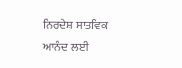ਨਿਰਦੇਸ਼ ਸਾਤਵਿਕ ਆਨੰਦ ਲਈ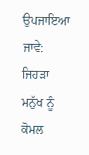ਉਪਜਾਇਆ ਜਾਵੇ: ਜਿਹੜਾ ਮਨੁੱਖ ਨੂੰ ਕੋਮਲ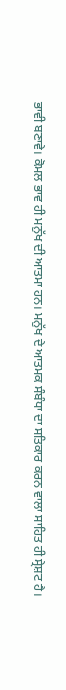ਭਾਵੀ ਬਣਾਵੇ। ਕੋਮਲ ਭਾਵ ਹੀ ਮਨੁੱਖ ਦੀ ਆਤਮਾ ਹਨ। ਮਨੁੱਖ ਦੇ ਆਤਮਕ ਸੰਬੰਧਾ ਦਾ ਸਤਿਕਾਰ ਕਰਨ ਵਾਲਾ ਸਾਹਿਤ ਹੀ ਸ੍ਰੇਸ਼ਟ ਹੈ।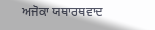ਅਜੋਕਾ ਯਥਾਰਥਵਾਦ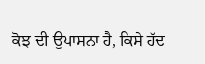ਕੋਝ ਦੀ ਉਪਾਸਨਾ ਹੈ, ਕਿਸੇ ਹੱਦ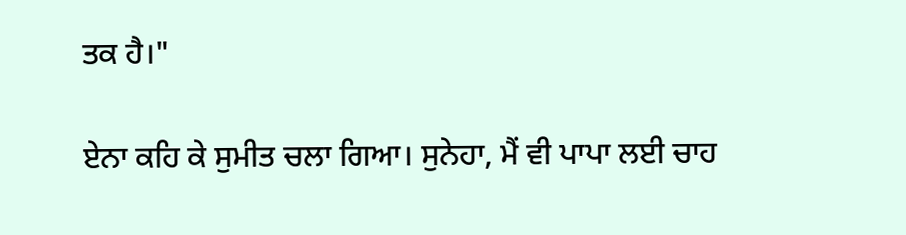ਤਕ ਹੈ।"

ਏਨਾ ਕਹਿ ਕੇ ਸੁਮੀਤ ਚਲਾ ਗਿਆ। ਸੁਨੇਹਾ, ਮੈਂ ਵੀ ਪਾਪਾ ਲਈ ਚਾਹ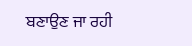ਬਣਾਉਣ ਜਾ ਰਹੀ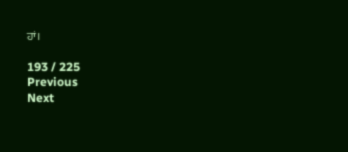ਹਾਂ।

193 / 225
Previous
Next